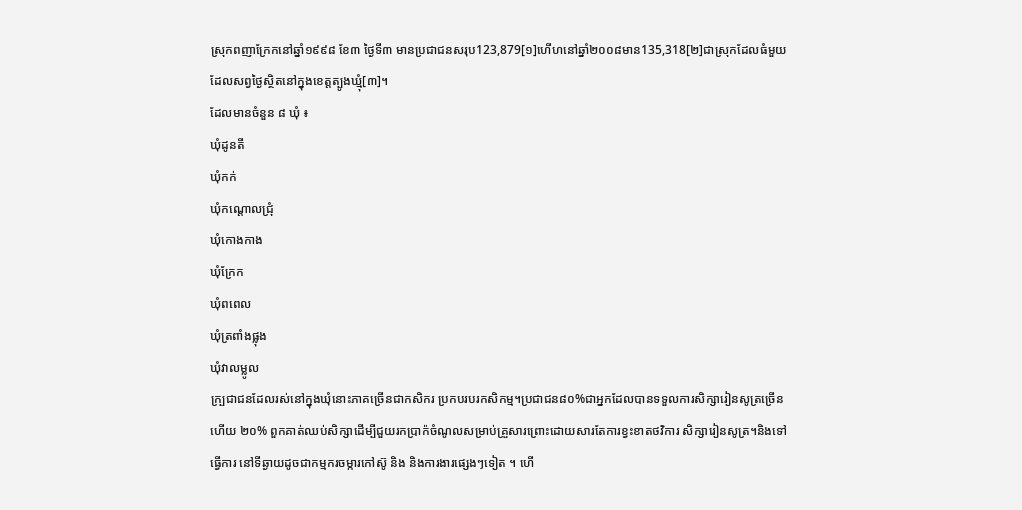ស្រុកពញាក្រែកនៅឆ្នាំ១៩៩៨ ខែ៣ ថ្ងៃទី៣ មានប្រជាជនសរុប123,879[១]ហើហនៅឆ្នាំ២០០៨មាន135,318[២]ជាស្រុកដែលធំមួយដែលសព្វថ្ងៃស្ថិតនៅក្នុងខេត្តត្បូងឃ្មុំ[៣]។
ដែលមានចំនួន ៨ ឃុំ ៖
ឃុំដូនតី
ឃុំកក់
ឃុំកណ្តោលជ្រុំ
ឃុំកោងកាង
ឃុំក្រែក
ឃុំពពេល
ឃុំត្រពាំងផ្លុង
ឃុំវាលម្លូល
ក្ប្រជាជនដែលរស់នៅក្នុងឃុំនោះភាគច្រើនជាកសិករ ប្រកបរបរកសិកម្ម។ប្រជាជន៨០%ជាអ្នកដែលបានទទួលការសិក្សារៀនសូត្រច្រើនហើយ ២០% ពួកគាត់ឈប់សិក្សាដើម្បីជួយរកប្រាក៉ចំណូលសម្រាប់គ្រួសារព្រោះដោយសារតែការខ្វះខាតថវិការ សិក្សារៀនសូត្រ។និងទៅធ្វើការ នៅទីឆ្ងាយដូចជាកម្មករចម្ការកៅស៊ូ និង និងការងារផ្សេងៗទៀត ។ ហើ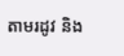តាមរដូវ និង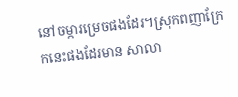នៅចម្ការម្រេចផងដែរ។ស្រុកពញាក្រែកនេះផងដែរមាន សាលា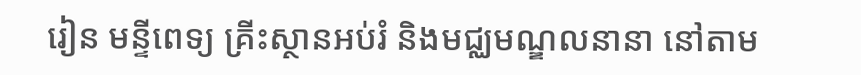រៀន មន្ទីពេទ្យ គ្រីះស្ថានអប់រំ និងមជ្ឈមណ្ឌលនានា នៅតាម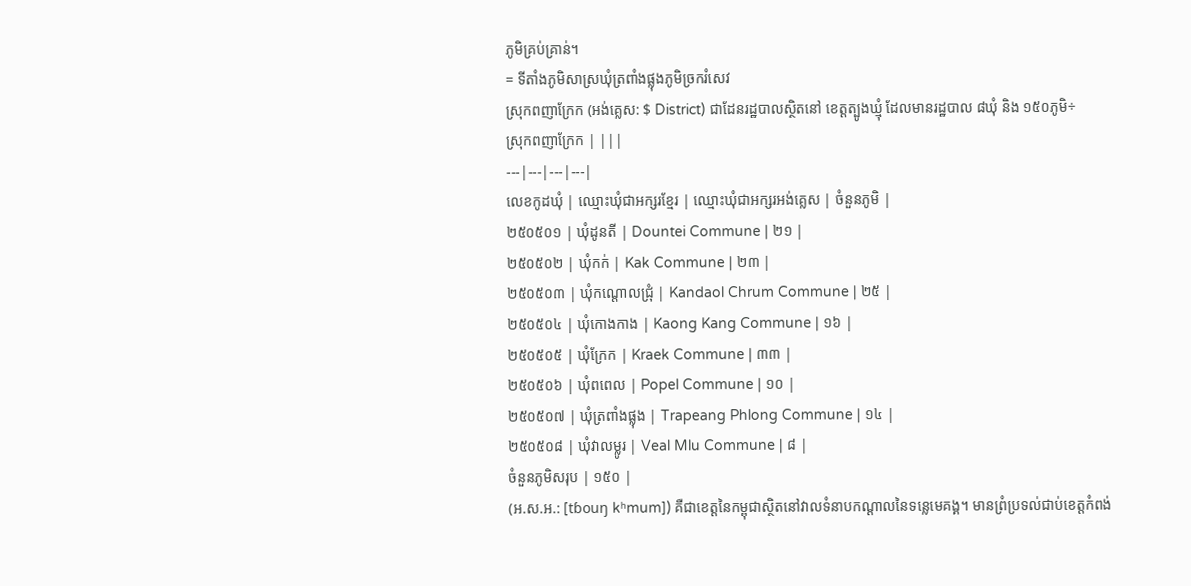ភូមិគ្រប់គ្រាន់។
= ទីតាំងភូមិសាស្រឃុំត្រពាំងផ្លុងភូមិច្រករំសេវ
ស្រុកពញាក្រែក (អង់គ្លេស: $ District) ជាដែនរដ្ឋបាលស្ថិតនៅ ខេត្តត្បូងឃ្មុំ ដែលមានរដ្ឋបាល ៨ឃុំ និង ១៥០ភូមិ÷
ស្រុកពញាក្រែក | |||
---|---|---|---|
លេខកូដឃុំ | ឈ្មោះឃុំជាអក្សរខ្មែរ | ឈ្មោះឃុំជាអក្សរអង់គ្លេស | ចំនួនភូមិ |
២៥០៥០១ | ឃុំដូនតី | Dountei Commune | ២១ |
២៥០៥០២ | ឃុំកក់ | Kak Commune | ២៣ |
២៥០៥០៣ | ឃុំកណ្ដោលជ្រុំ | Kandaol Chrum Commune | ២៥ |
២៥០៥០៤ | ឃុំកោងកាង | Kaong Kang Commune | ១៦ |
២៥០៥០៥ | ឃុំក្រែក | Kraek Commune | ៣៣ |
២៥០៥០៦ | ឃុំពពេល | Popel Commune | ១០ |
២៥០៥០៧ | ឃុំត្រពាំងផ្លុង | Trapeang Phlong Commune | ១៤ |
២៥០៥០៨ | ឃុំវាលម្លូរ | Veal Mlu Commune | ៨ |
ចំនួនភូមិសរុប | ១៥០ |
(អ.ស.អ.: [tɓouŋ kʰmum]) គឺជាខេត្តនៃកម្ពុជាស្ថិតនៅវាលទំនាបកណ្ដាលនៃទន្លេមេគង្គ។ មានព្រំប្រទល់ជាប់ខេត្តកំពង់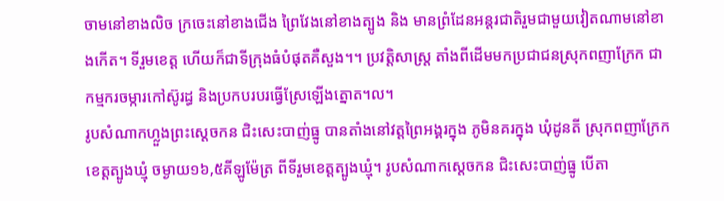ចាមនៅខាងលិច ក្រចេះនៅខាងជើង ព្រៃវែងនៅខាងត្បូង និង មានព្រំដែនអន្តរជាតិរួមជាមួយវៀតណាមនៅខាងកើត។ ទីរួមខេត្ត ហើយក៏ជាទីក្រុងធំបំផុតគឺសួង។។ ប្រវត្តិសាស្រ្ត តាំងពីដើមមកប្រជាជនស្រុកពញាក្រែក ជាកម្មករចម្ការកៅស៊ូរដ្ធ និងប្រកបរបរធ្វើស្រែឡើងត្នោត។ល។
រូបសំណាកហ្លួងព្រះស្ដេចកន ជិះសេះបាញ់ធ្នូ បានតាំងនៅវត្តព្រៃអង្គរក្នុង ភូមិនគរក្នុង ឃុំដូនតី ស្រុកពញាក្រែក ខេត្តត្បូងឃ្មុំ ចម្ងាយ១៦,៥គីឡូម៉ែត្រ ពីទីរួមខេត្តត្បូងឃ្មុំ។ រូបសំណាកស្តេចកន ជិះសេះបាញ់ធ្នូ បើតា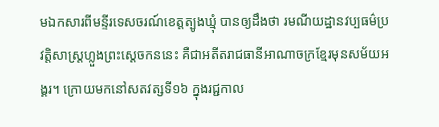មឯកសារពីមន្ទីរទេសចរណ៍ខេត្តត្បូងឃ្មុំ បានឲ្យដឹងថា រមណីយដ្ឋានវប្បធម៌ប្រវត្តិសាស្ត្រហ្លួងព្រះស្ដេចកននេះ គឺជាអតីតរាជធានីអាណាចក្រខ្មែរមុនសម័យអង្គរ។ ក្រោយមកនៅសតវត្សទី១៦ ក្នុងរជ្ជកាល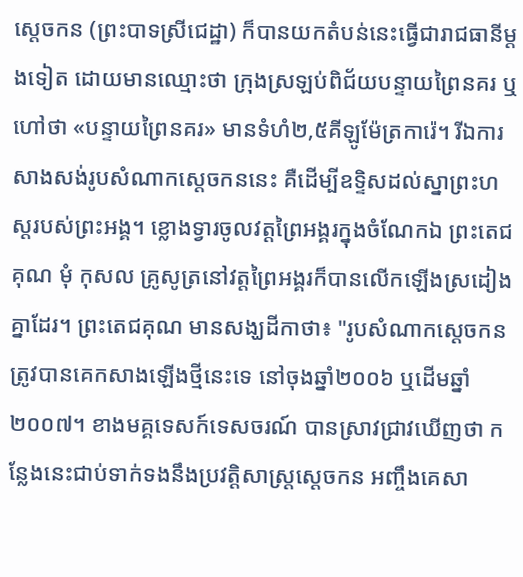ស្តេចកន (ព្រះបាទស្រីជេដ្ឋា) ក៏បានយកតំបន់នេះធ្វើជារាជធានីម្តងទៀត ដោយមានឈ្មោះថា ក្រុងស្រឡប់ពិជ័យបន្ទាយព្រៃនគរ ឬហៅថា «បន្ទាយព្រៃនគរ» មានទំហំ២,៥គីឡូម៉ែត្រការ៉េ។ រីឯការសាងសង់រូបសំណាកស្ដេចកននេះ គឺដើម្បីឧទ្ទិសដល់ស្នាព្រះហស្តរបស់ព្រះអង្គ។ ខ្លោងទ្វារចូលវត្តព្រៃអង្គរក្នុងចំណែកឯ ព្រះតេជគុណ មុំ កុសល គ្រូសូត្រនៅវត្តព្រៃអង្គរក៏បានលើកឡើងស្រដៀងគ្នាដែរ។ ព្រះតេជគុណ មានសង្ឃដីកាថា៖ "រូបសំណាកស្តេចកន ត្រូវបានគេកសាងឡើងថ្មីនេះទេ នៅចុងឆ្នាំ២០០៦ ឬដើមឆ្នាំ២០០៧។ ខាងមគ្គទេសក៍ទេសចរណ៍ បានស្រាវជ្រាវឃើញថា កន្លែងនេះជាប់ទាក់ទងនឹងប្រវត្តិសាស្ត្រស្តេចកន អញ្ចឹងគេសា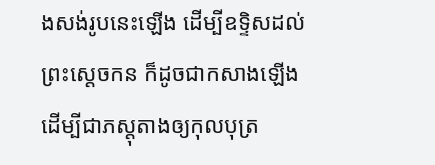ងសង់រូបនេះឡើង ដើម្បីឧទ្ទិសដល់ព្រះស្តេចកន ក៏ដូចជាកសាងឡើង ដើម្បីជាភស្តុតាងឲ្យកុលបុត្រ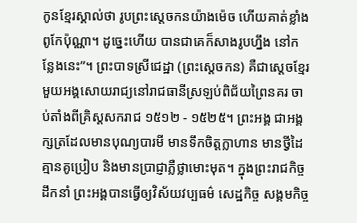កូនខ្មែរស្គាល់ថា រូបព្រះស្តេចកនយ៉ាងម៉េច ហើយគាត់ខ្លាំងពូកែប៉ុណ្ណា។ ដូច្នេះហើយ បានជាគេក៏សាងរូបហ្នឹង នៅកន្លែងនេះ”។ ព្រះបាទស្រីជេដ្ឋា (ព្រះស្ដេចកន) គឺជាស្ដេចខ្មែរមួយអង្គសោយរាជ្យនៅរាជធានីស្រឡប់ពិជ័យព្រៃនគរ ចាប់តាំងពីគ្រិស្តសករាជ ១៥១២ - ១៥២៥។ ព្រះអង្គ ជាអង្គក្សត្រដែលមានបុណ្យបារមី មានទឹកចិត្តក្លាហាន មានថ្វីដៃគ្មានគូប្រៀប និងមានប្រាជ្ញាភ្លឺថ្លាមោះមុត។ ក្នុងព្រះរាជកិច្ចដឹកនាំ ព្រះអង្គបានធ្វើឲ្យវិស័យវប្បធម៌ សេដ្ឋកិច្ច សង្គមកិច្ច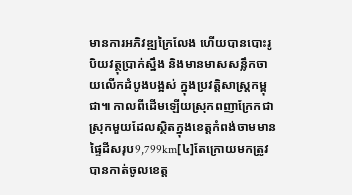មានការអភិវឌ្ឍក្រៃលែង ហើយបានបោះរូបិយវត្ថុប្រាក់ស្នឹង និងមានមាសសន្លឹកចាយលើកដំបូងបង្អស់ ក្នុងប្រវត្តិសាស្ត្រកម្ពុជា៕ កាលពីដើមឡើយស្រុកពញាក្រែកជាស្រុកមួយដែលស្ថិតក្នុងខេត្តកំពង់ចាមមានផ្ទៃដីសរុប9,799km[៤]តែក្រោយមកត្រូវបានកាត់ចូលខេត្ត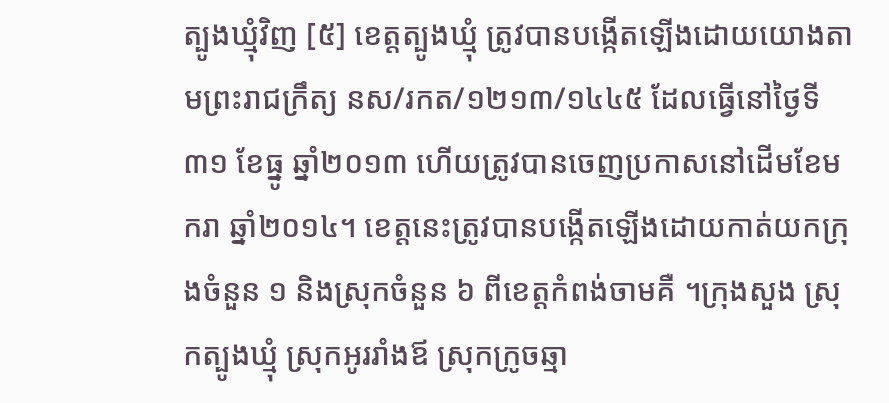ត្បូងឃ្មុំវិញ [៥] ខេត្តត្បូងឃ្មុំ ត្រូវបានបង្កើតឡើងដោយយោងតាមព្រះរាជក្រឹត្យ នស/រកត/១២១៣/១៤៤៥ ដែលធ្វើនៅថ្ងៃទី៣១ ខែធ្នូ ឆ្នាំ២០១៣ ហើយត្រូវបានចេញប្រកាសនៅដើមខែមករា ឆ្នាំ២០១៤។ ខេត្តនេះត្រូវបានបង្កើតឡើងដោយកាត់យកក្រុងចំនួន ១ និងស្រុកចំនួន ៦ ពីខេត្តកំពង់ចាមគឺ ។ក្រុងសួង ស្រុកត្បូងឃ្មុំ ស្រុកអូររាំងឪ ស្រុកក្រូចឆ្មា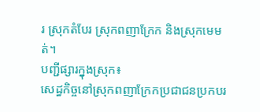រ ស្រុកតំបែរ ស្រុកពញាក្រែក និងស្រុកមេមត់។
បញ្ជីផ្សារក្នុងស្រុក៖
សេដ្ធកិច្ចនៅស្រុកពញាក្រែកប្រជាជនប្រកបរ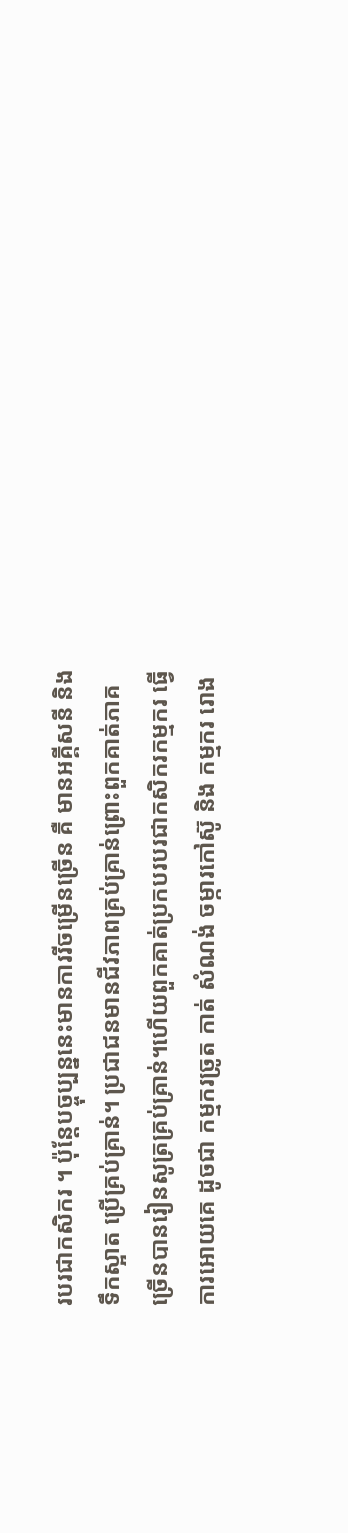របរជាកសិករ ។ ប៉ុន្តែបច្ចុប្បន្ននេះមានការរីចម្រើនច្រើន គឺ មានអគ្គីសនី និង ទឹកស្អាត ប្រើគ្រប់គ្រាន់។ ប្រជាជនមានជីវភាពគ្រប់គ្រាន់ព្រោះពួកគាត់ភាគច្រើនបានរៀនសូត្រគ្រប់គ្រាន់។ហើយពួកគាត់ប្រកបរបរជាកសិករកម្មករ ធ្វើការអោយគេ ដូចជា កម្មករច្រូត កាត់ សំណង់ ចម្ការកៅស៊ូ និង កម្មករ រោង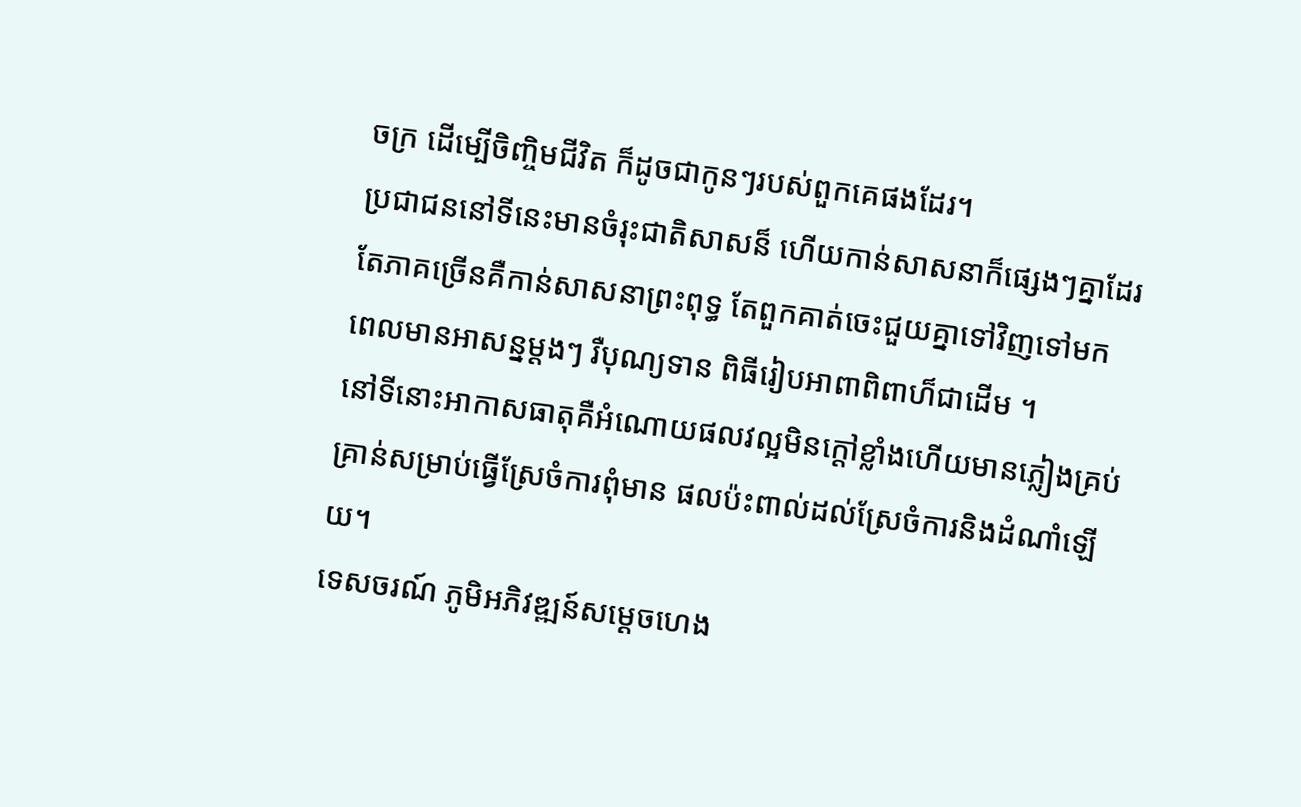ចក្រ ដើម្បើចិញ្ចិមជីវិត ក៏ដូចជាកូនៗរបស់ពួកគេផងដែរ។
ប្រជាជននៅទីនេះមានចំរុះជាតិសាសន៏ ហើយកាន់សាសនាក៏ផ្សេងៗគ្នាដែរ តែភាគច្រើនគឺកាន់សាសនាព្រះពុទ្ធ តែពួកគាត់ចេះជួយគ្នាទៅវិញទៅមកពេលមានអាសន្នម្ដងៗ រឺបុណ្យទាន ពិធីរៀបអាពាពិពាហ៏ជាដើម ។
នៅទីនោះអាកាសធាតុគឺអំណោយផលវល្អមិនក្តៅខ្លាំងហើយមានភ្លៀងគ្រប់គ្រាន់សម្រាប់ធ្វើស្រែចំការពុំមាន ផលប៉ះពាល់ដល់ស្រែចំការនិងដំណាំឡើយ។
ទេសចរណ៍ ភូមិអភិវឌ្ឍន៍សម្ដេចហេង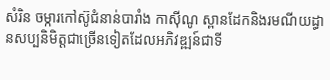សំរិន ចម្ការកៅស៊ូជំនាន់បារាំង កាសុីណូ ស្ពានដែកនិងរមណីយដ្ធានសប្បនិមិត្តជាច្រើនទៀតដែលអភិវឌ្ឍន៍ជាទី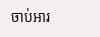ចាប់អារ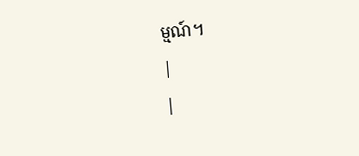ម្មណ៍។
|
|